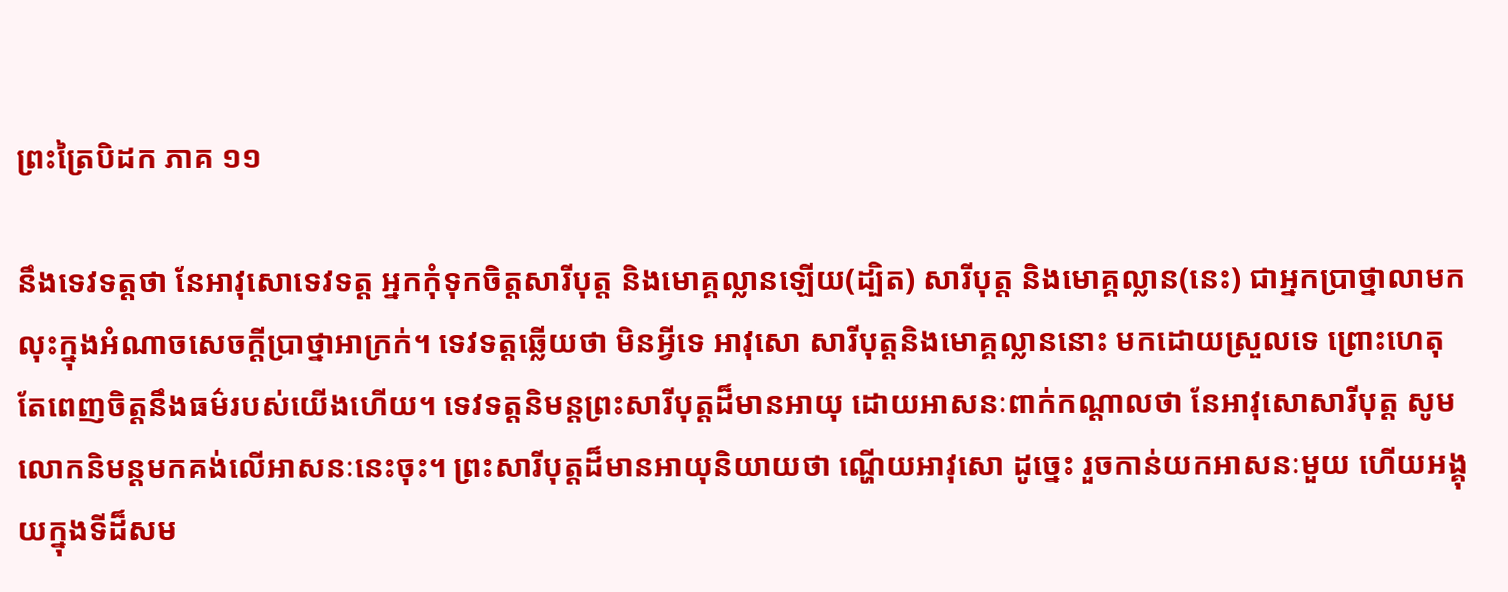ព្រះត្រៃបិដក ភាគ ១១

នឹងទេវទត្តថា នែអាវុសោទេវទត្ត អ្នកកុំទុកចិត្តសារីបុត្ត និងមោគ្គល្លានឡើយ(ដ្បិត) សារីបុត្ត និងមោគ្គល្លាន(នេះ) ជាអ្នកប្រាថ្នាលាមក លុះក្នុងអំណាចសេចក្តីប្រាថ្នាអាក្រក់។ ទេវទត្តឆ្លើយថា មិនអ្វីទេ អាវុសោ សារីបុត្តនិងមោគ្គល្លាននោះ មកដោយស្រួលទេ ព្រោះហេតុតែពេញចិត្តនឹងធម៌របស់យើងហើយ។ ទេវទត្តនិមន្តព្រះសារីបុត្តដ៏មានអាយុ ដោយអាសនៈពាក់កណ្តាលថា នែអាវុសោសារីបុត្ត សូមលោកនិមន្តមកគង់លើអាសនៈនេះចុះ។ ព្រះសារីបុត្តដ៏មានអាយុនិយាយថា ណ្ហើយអាវុសោ ដូច្នេះ រួចកាន់យកអាសនៈមួយ ហើយអង្គុយក្នុងទីដ៏សម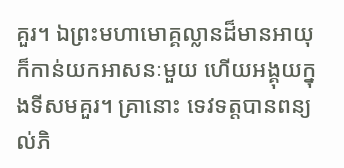គួរ។ ឯព្រះមហាមោគ្គល្លានដ៏មានអាយុ ក៏កាន់យកអាសនៈមួយ ហើយអង្គុយក្នុងទីសមគួរ។ គ្រានោះ ទេវទត្តបានពន្យល់ភិ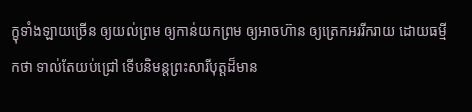ក្ខុទាំងឡាយច្រើន ឲ្យយល់ព្រម ឲ្យកាន់យកព្រម ឲ្យអាចហ៊ាន ឲ្យត្រេកអររីករាយ ដោយធម្មីកថា ទាល់តែយប់ជ្រៅ ទើបនិមន្តព្រះសារីបុត្តដ៏មាន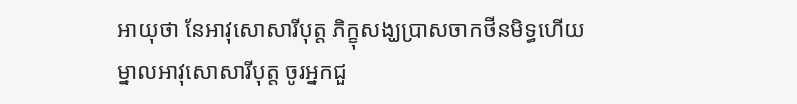អាយុថា នែអាវុសោសារីបុត្ត ភិក្ខុសង្ឃប្រាសចាកថីនមិទ្ធហើយ ម្នាលអាវុសោសារីបុត្ត ចូរអ្នកជួ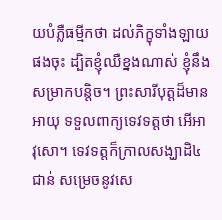យបំភ្លឺធម្មីកថា ដល់ភិក្ខុទាំងឡាយផងចុះ ដ្បិតខ្ញុំឈឺខ្នងណាស់ ខ្ញុំនឹងសម្រាកបន្តិច។ ព្រះសារីបុត្តដ៏មានអាយុ ទទួលពាក្យទេវទត្តថា អើអាវុសោ។ ទេវទត្តក៏ក្រាលសង្ឃាដិ៤ជាន់ សម្រេចនូវសេ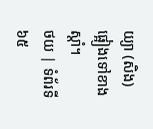យ្យា (សិង) ផ្អៀងទៅខាងស្តាំ។
ថយ | ទំព័រទី ៦៥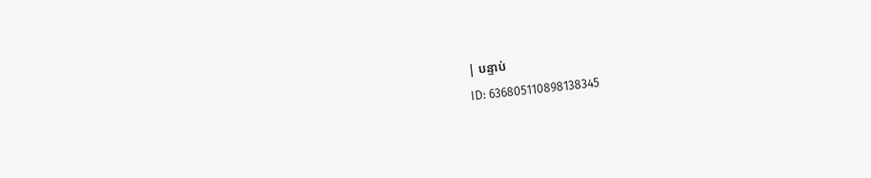| បន្ទាប់
ID: 636805110898138345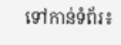ទៅកាន់ទំព័រ៖